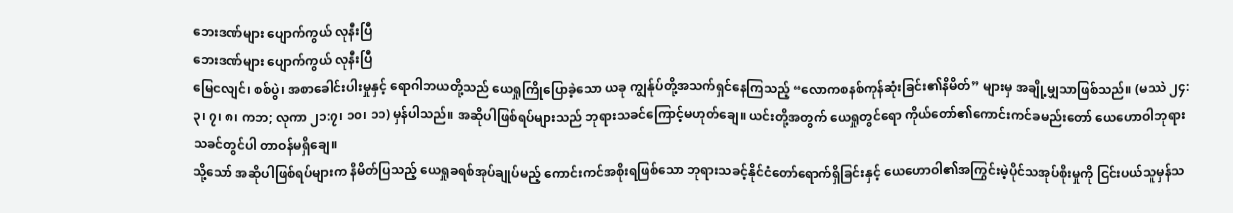ဘေးဒဏ်များ ပျောက်ကွယ် လုနီးပြီ
ဘေးဒဏ်များ ပျောက်ကွယ် လုနီးပြီ
မြေငလျင်၊ စစ်ပွဲ၊ အစာခေါင်းပါးမှုနှင့် ရောဂါဘယတို့သည် ယေရှုကြိုပြောခဲ့သော ယခု ကျွန်ုပ်တို့အသက်ရှင်နေကြသည့် “လောကစနစ်ကုန်ဆုံးခြင်း၏နိမိတ်” များမှ အချို့မျှသာဖြစ်သည်။ (မဿဲ ၂၄:၃၊ ၇၊ ၈၊ ကဘ; လုကာ ၂၁:၇၊ ၁၀၊ ၁၁) မှန်ပါသည်။ အဆိုပါဖြစ်ရပ်များသည် ဘုရားသခင်ကြောင့်မဟုတ်ချေ။ ယင်းတို့အတွက် ယေရှုတွင်ရော ကိုယ်တော်၏ကောင်းကင်ခမည်းတော် ယေဟောဝါဘုရားသခင်တွင်ပါ တာဝန်မရှိချေ။
သို့သော် အဆိုပါဖြစ်ရပ်များက နိမိတ်ပြသည့် ယေရှုခရစ်အုပ်ချုပ်မည့် ကောင်းကင်အစိုးရဖြစ်သော ဘုရားသခင့်နိုင်ငံတော်ရောက်ရှိခြင်းနှင့် ယေဟောဝါ၏အကြွင်းမဲ့ပိုင်သအုပ်စိုးမှုကို ငြင်းပယ်သူမှန်သ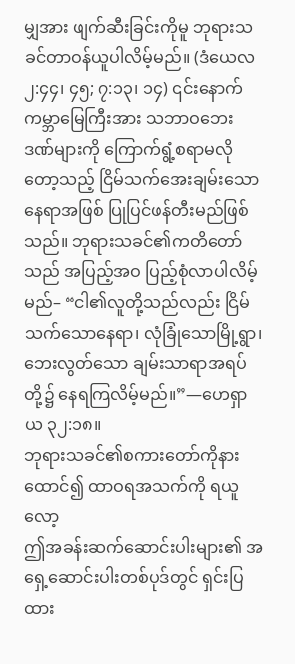မျှအား ဖျက်ဆီးခြင်းကိုမူ ဘုရားသခင်တာဝန်ယူပါလိမ့်မည်။ (ဒံယေလ ၂:၄၄၊ ၄၅; ၇:၁၃၊ ၁၄) ၎င်းနောက် ကမ္ဘာမြေကြီးအား သဘာဝဘေးဒဏ်များကို ကြောက်ရွံ့စရာမလိုတော့သည့် ငြိမ်သက်အေးချမ်းသောနေရာအဖြစ် ပြုပြင်ဖန်တီးမည်ဖြစ်သည်။ ဘုရားသခင်၏ကတိတော်သည် အပြည့်အဝ ပြည့်စုံလာပါလိမ့်မည်– “ငါ၏လူတို့သည်လည်း ငြိမ်သက်သောနေရာ၊ လုံခြုံသောမြို့ရွာ၊ ဘေးလွတ်သော ချမ်းသာရာအရပ်တို့၌ နေရကြလိမ့်မည်။”—ဟေရှာယ ၃၂:၁၈။
ဘုရားသခင်၏စကားတော်ကိုနားထောင်၍ ထာဝရအသက်ကို ရယူလော့
ဤအခန်းဆက်ဆောင်းပါးများ၏ အရှေ့ဆောင်းပါးတစ်ပုဒ်တွင် ရှင်းပြထား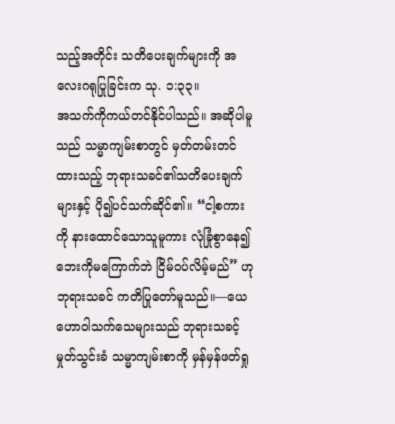သည့်အတိုင်း သတိပေးချက်များကို အလေးဂရုပြုခြင်းက သု. ၁:၃၃။
အသက်ကိုကယ်တင်နိုင်ပါသည်။ အဆိုပါမူသည် သမ္မာကျမ်းစာတွင် မှတ်တမ်းတင်ထားသည့် ဘုရားသခင်၏သတိပေးချက်များနှင့် ပို၍ပင်သက်ဆိုင်၏။ “ငါ့စကားကို နားထောင်သောသူမူကား လုံခြုံစွာနေ၍ ဘေးကိုမကြောက်ဘဲ ငြိမ်ဝပ်လိမ့်မည်” ဟုဘုရားသခင် ကတိပြုတော်မူသည်။—ယေဟောဝါသက်သေများသည် ဘုရားသခင့်မှုတ်သွင်းခံ သမ္မာကျမ်းစာကို မှန်မှန်ဖတ်ရှု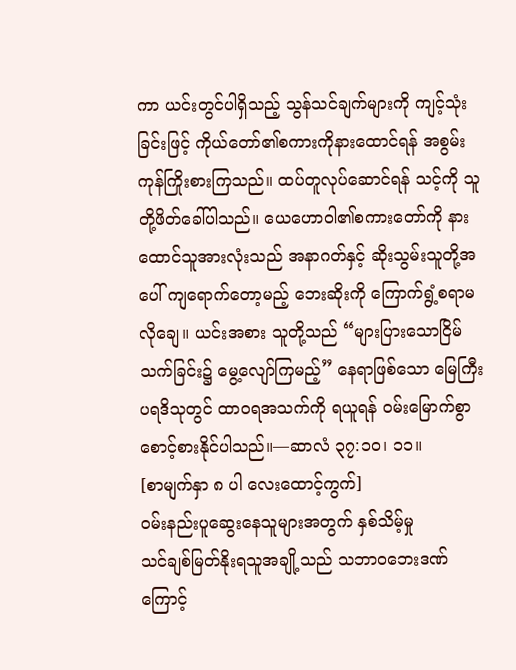ကာ ယင်းတွင်ပါရှိသည့် သွန်သင်ချက်များကို ကျင့်သုံးခြင်းဖြင့် ကိုယ်တော်၏စကားကိုနားထောင်ရန် အစွမ်းကုန်ကြိုးစားကြသည်။ ထပ်တူလုပ်ဆောင်ရန် သင့်ကို သူတို့ဖိတ်ခေါ်ပါသည်။ ယေဟောဝါ၏စကားတော်ကို နားထောင်သူအားလုံးသည် အနာဂတ်နှင့် ဆိုးသွမ်းသူတို့အပေါ် ကျရောက်တော့မည့် ဘေးဆိုးကို ကြောက်ရွံ့စရာမလိုချေ။ ယင်းအစား သူတို့သည် “များပြားသောငြိမ်သက်ခြင်း၌ မွေ့လျော်ကြမည့်” နေရာဖြစ်သော မြေကြီးပရဒိသုတွင် ထာဝရအသက်ကို ရယူရန် ဝမ်းမြောက်စွာ စောင့်စားနိုင်ပါသည်။—ဆာလံ ၃၇:၁၀၊ ၁၁။
[စာမျက်နှာ ၈ ပါ လေးထောင့်ကွက်]
ဝမ်းနည်းပူဆွေးနေသူများအတွက် နှစ်သိမ့်မှု
သင်ချစ်မြတ်နိုးရသူအချို့သည် သဘာဝဘေးဒဏ်ကြောင့်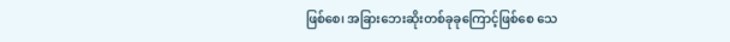ဖြစ်စေ၊ အခြားဘေးဆိုးတစ်ခုခုကြောင့်ဖြစ်စေ သေ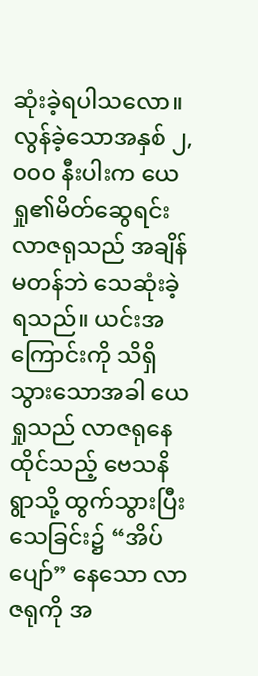ဆုံးခဲ့ရပါသလော။ လွန်ခဲ့သောအနှစ် ၂,၀၀၀ နီးပါးက ယေရှု၏မိတ်ဆွေရင်း လာဇရုသည် အချိန်မတန်ဘဲ သေဆုံးခဲ့ရသည်။ ယင်းအကြောင်းကို သိရှိသွားသောအခါ ယေရှုသည် လာဇရုနေထိုင်သည့် ဗေသနိရွာသို့ ထွက်သွားပြီး သေခြင်း၌ “အိပ်ပျော်” နေသော လာဇရုကို အ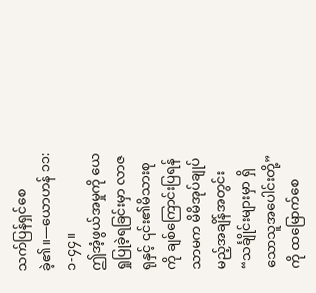သက်ပြန်ရှင်စေခဲ့၏။—ယောဟန် ၁၁:၁-၄၄။
ဤအံ့ဖွယ်အမှုကို ယေရှုပြုခဲ့ရခြင်းမှာ လာဇရုနှင့် ၎င်း၏မိသားစုကို ချစ်ကြောင်းပြရန်သာမက မိမိအုပ်ချုပ်မည့်အချိန်အတွင်း “သင်္ချိုင်းများမှာ ရှိသောသူအပေါင်းတို့” ကို ထမြောက်စေ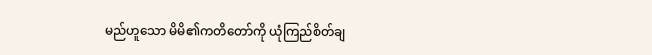မည်ဟူသော မိမိ၏ကတိတော်ကို ယုံကြည်စိတ်ချ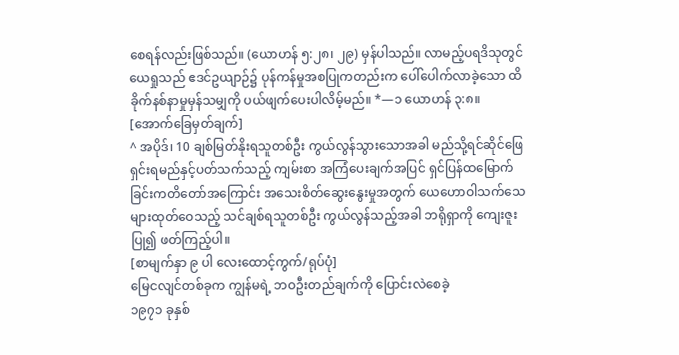စေရန်လည်းဖြစ်သည်။ (ယောဟန် ၅:၂၈၊ ၂၉) မှန်ပါသည်။ လာမည့်ပရဒိသုတွင် ယေရှုသည် ဧဒင်ဥယျာဉ်၌ ပုန်ကန်မှုအစပြုကတည်းက ပေါ်ပေါက်လာခဲ့သော ထိခိုက်နစ်နာမှုမှန်သမျှကို ပယ်ဖျက်ပေးပါလိမ့်မည်။ *—၁ ယောဟန် ၃:၈။
[အောက်ခြေမှတ်ချက်]
^ အပိုဒ်၊ 10 ချစ်မြတ်နိုးရသူတစ်ဦး ကွယ်လွန်သွားသောအခါ မည်သို့ရင်ဆိုင်ဖြေရှင်းရမည်နှင့်ပတ်သက်သည့် ကျမ်းစာ အကြံပေးချက်အပြင် ရှင်ပြန်ထမြောက်ခြင်းကတိတော်အကြောင်း အသေးစိတ်ဆွေးနွေးမှုအတွက် ယေဟောဝါသက်သေများထုတ်ဝေသည့် သင်ချစ်ရသူတစ်ဦး ကွယ်လွန်သည့်အခါ ဘရိုရှာကို ကျေးဇူးပြု၍ ဖတ်ကြည့်ပါ။
[စာမျက်နှာ ၉ ပါ လေးထောင့်ကွက်/ရုပ်ပုံ]
မြေငလျင်တစ်ခုက ကျွန်မရဲ့ ဘဝဦးတည်ချက်ကို ပြောင်းလဲစေခဲ့
၁၉၇၁ ခုနှစ်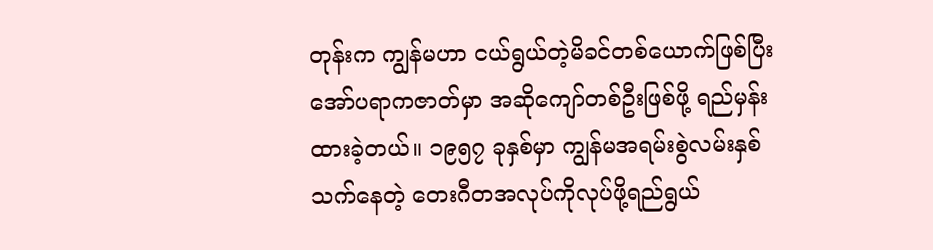တုန်းက ကျွန်မဟာ ငယ်ရွယ်တဲ့မိခင်တစ်ယောက်ဖြစ်ပြီး အော်ပရာကဇာတ်မှာ အဆိုကျော်တစ်ဦးဖြစ်ဖို့ ရည်မှန်းထားခဲ့တယ်။ ၁၉၅၇ ခုနှစ်မှာ ကျွန်မအရမ်းစွဲလမ်းနှစ်သက်နေတဲ့ တေးဂီတအလုပ်ကိုလုပ်ဖို့ရည်ရွယ်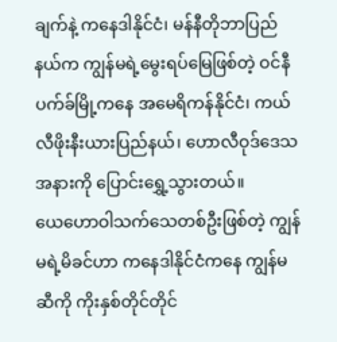ချက်နဲ့ ကနေဒါနိုင်ငံ၊ မန်နီတိုဘာပြည်နယ်က ကျွန်မရဲ့မွေးရပ်မြေဖြစ်တဲ့ ဝင်နီပက်ခ်မြို့ကနေ အမေရိကန်နိုင်ငံ၊ ကယ်လီဖိုးနီးယားပြည်နယ်၊ ဟောလီဝုဒ်ဒေသအနားကို ပြောင်းရွှေ့သွားတယ်။
ယေဟောဝါသက်သေတစ်ဦးဖြစ်တဲ့ ကျွန်မရဲ့မိခင်ဟာ ကနေဒါနိုင်ငံကနေ ကျွန်မဆီကို ကိုးနှစ်တိုင်တိုင်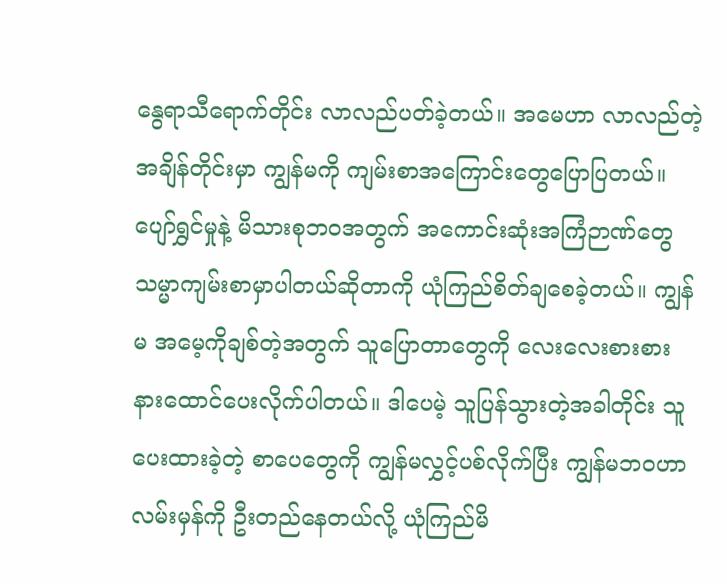နွေရာသီရောက်တိုင်း လာလည်ပတ်ခဲ့တယ်။ အမေဟာ လာလည်တဲ့အချိန်တိုင်းမှာ ကျွန်မကို ကျမ်းစာအကြောင်းတွေပြောပြတယ်။ ပျော်ရွှင်မှုနဲ့ မိသားစုဘဝအတွက် အကောင်းဆုံးအကြံဉာဏ်တွေ သမ္မာကျမ်းစာမှာပါတယ်ဆိုတာကို ယုံကြည်စိတ်ချစေခဲ့တယ်။ ကျွန်မ အမေ့ကိုချစ်တဲ့အတွက် သူပြောတာတွေကို လေးလေးစားစား နားထောင်ပေးလိုက်ပါတယ်။ ဒါပေမဲ့ သူပြန်သွားတဲ့အခါတိုင်း သူပေးထားခဲ့တဲ့ စာပေတွေကို ကျွန်မလွှင့်ပစ်လိုက်ပြီး ကျွန်မဘဝဟာ လမ်းမှန်ကို ဦးတည်နေတယ်လို့ ယုံကြည်မိ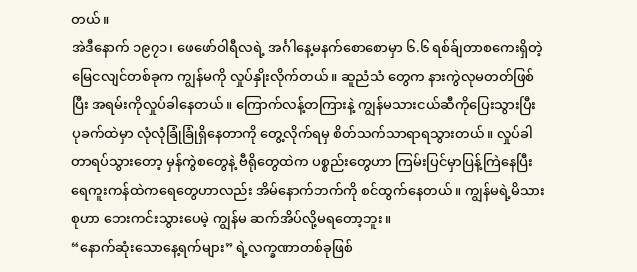တယ်။
အဲဒီနောက် ၁၉၇၁၊ ဖေဖော်ဝါရီလရဲ့ အင်္ဂါနေ့မနက်စောစောမှာ ၆.၆ ရစ်ခ်ျတာစကေးရှိတဲ့ မြေငလျင်တစ်ခုက ကျွန်မကို လှုပ်နှိုးလိုက်တယ်။ ဆူညံသံ တွေက နားကွဲလုမတတ်ဖြစ်ပြီး အရမ်းကိုလှုပ်ခါနေတယ်။ ကြောက်လန့်တကြားနဲ့ ကျွန်မသားငယ်ဆီကိုပြေးသွားပြီး ပုခက်ထဲမှာ လုံလုံခြုံခြုံရှိနေတာကို တွေ့လိုက်ရမှ စိတ်သက်သာရာရသွားတယ်။ လှုပ်ခါတာရပ်သွားတော့ မှန်ကွဲစတွေနဲ့ ဗီရိုတွေထဲက ပစ္စည်းတွေဟာ ကြမ်းပြင်မှာပြန့်ကြဲနေပြီး ရေကူးကန်ထဲကရေတွေဟာလည်း အိမ်နောက်ဘက်ကို စင်ထွက်နေတယ်။ ကျွန်မရဲ့မိသားစုဟာ ဘေးကင်းသွားပေမဲ့ ကျွန်မ ဆက်အိပ်လို့မရတော့ဘူး။
“နောက်ဆုံးသောနေ့ရက်များ” ရဲ့လက္ခဏာတစ်ခုဖြစ်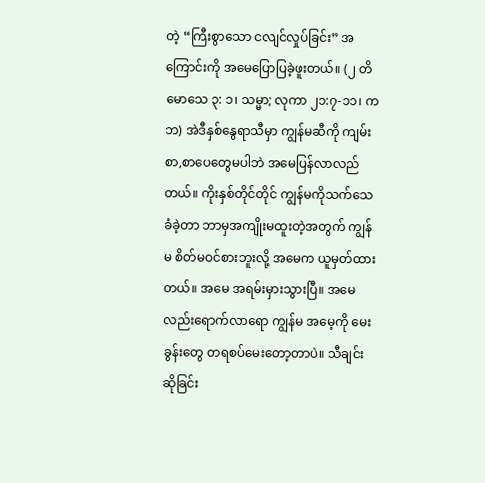တဲ့ “ကြီးစွာသော ငလျင်လှုပ်ခြင်း” အကြောင်းကို အမေပြောပြခဲ့ဖူးတယ်။ (၂ တိမောသေ ၃: ၁၊ သမ္မာ; လုကာ ၂၁:၇-၁၁၊ ကဘ) အဲဒီနှစ်နွေရာသီမှာ ကျွန်မဆီကို ကျမ်းစာ,စာပေတွေမပါဘဲ အမေပြန်လာလည်တယ်။ ကိုးနှစ်တိုင်တိုင် ကျွန်မကိုသက်သေခံခဲ့တာ ဘာမှအကျိုးမထူးတဲ့အတွက် ကျွန်မ စိတ်မဝင်စားဘူးလို့ အမေက ယူမှတ်ထားတယ်။ အမေ အရမ်းမှားသွားပြီ။ အမေလည်းရောက်လာရော ကျွန်မ အမေ့ကို မေးခွန်းတွေ တရစပ်မေးတော့တာပဲ။ သီချင်းဆိုခြင်း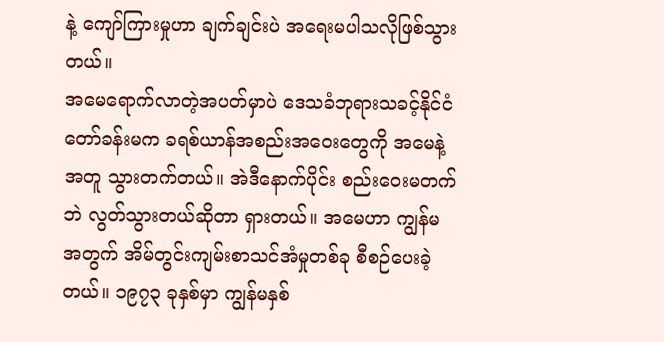နဲ့ ကျော်ကြားမှုဟာ ချက်ချင်းပဲ အရေးမပါသလိုဖြစ်သွားတယ်။
အမေရောက်လာတဲ့အပတ်မှာပဲ ဒေသခံဘုရားသခင့်နိုင်ငံတော်ခန်းမက ခရစ်ယာန်အစည်းအဝေးတွေကို အမေနဲ့အတူ သွားတက်တယ်။ အဲဒီနောက်ပိုင်း စည်းဝေးမတက်ဘဲ လွတ်သွားတယ်ဆိုတာ ရှားတယ်။ အမေဟာ ကျွန်မအတွက် အိမ်တွင်းကျမ်းစာသင်အံမှုတစ်ခု စီစဉ်ပေးခဲ့တယ်။ ၁၉၇၃ ခုနှစ်မှာ ကျွန်မနှစ်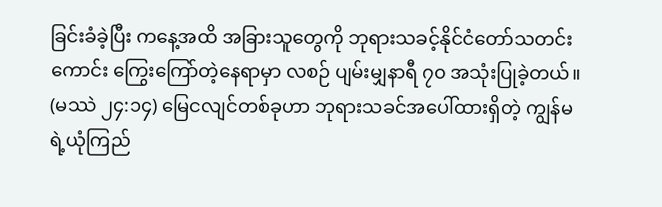ခြင်းခံခဲ့ပြီး ကနေ့အထိ အခြားသူတွေကို ဘုရားသခင့်နိုင်ငံတော်သတင်းကောင်း ကြွေးကြော်တဲ့နေရာမှာ လစဉ် ပျမ်းမျှနာရီ ၇၀ အသုံးပြုခဲ့တယ်။ (မဿဲ ၂၄:၁၄) မြေငလျင်တစ်ခုဟာ ဘုရားသခင်အပေါ်ထားရှိတဲ့ ကျွန်မရဲ့ယုံကြည်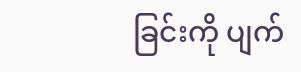ခြင်းကို ပျက်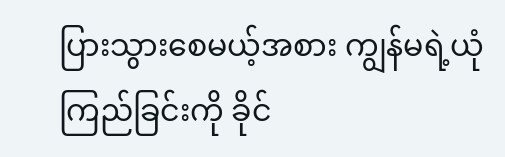ပြားသွားစေမယ့်အစား ကျွန်မရဲ့ယုံကြည်ခြင်းကို ခိုင်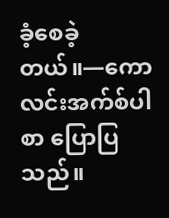ခံ့စေခဲ့တယ်။—ကောလင်းအက်စ်ပါစာ ပြောပြသည်။